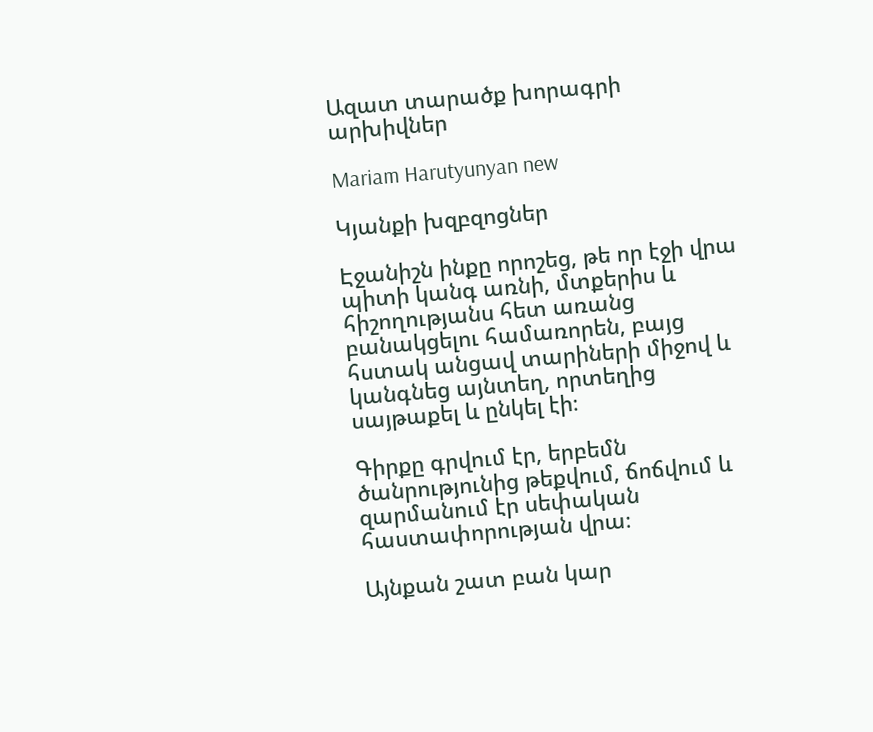Ազատ տարածք խորագրի արխիվներ

Mariam Harutyunyan new

Կյանքի խզբզոցներ

Էջանիշն ինքը որոշեց, թե որ էջի վրա պիտի կանգ առնի, մտքերիս և հիշողությանս հետ առանց բանակցելու համառորեն, բայց հստակ անցավ տարիների միջով և կանգնեց այնտեղ, որտեղից սայթաքել և ընկել էի։

Գիրքը գրվում էր, երբեմն ծանրությունից թեքվում, ճոճվում և զարմանում էր սեփական հաստափորության վրա։

Այնքան շատ բան կար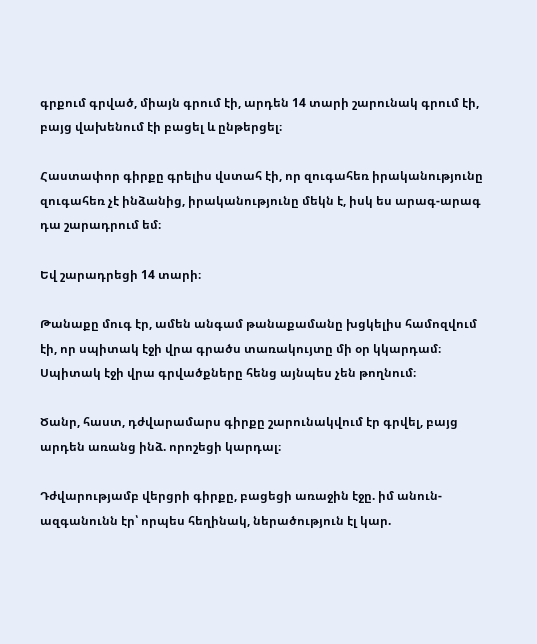գրքում գրված, միայն գրում էի, արդեն 14 տարի շարունակ գրում էի, բայց վախենում էի բացել և ընթերցել։

Հաստափոր գիրքը գրելիս վստահ էի, որ զուգահեռ իրականությունը զուգահեռ չէ ինձանից, իրականությունը մեկն է, իսկ ես արագ-արագ դա շարադրում եմ։

Եվ շարադրեցի 14 տարի։

Թանաքը մուգ էր, ամեն անգամ թանաքամանը խցկելիս համոզվում էի, որ սպիտակ էջի վրա գրածս տառակույտը մի օր կկարդամ։ Սպիտակ էջի վրա գրվածքները հենց այնպես չեն թողնում։

Ծանր, հաստ, դժվարամարս գիրքը շարունակվում էր գրվել, բայց արդեն առանց ինձ. որոշեցի կարդալ։

Դժվարությամբ վերցրի գիրքը, բացեցի առաջին էջը. իմ անուն-ազգանունն էր՝ որպես հեղինակ, ներածություն էլ կար.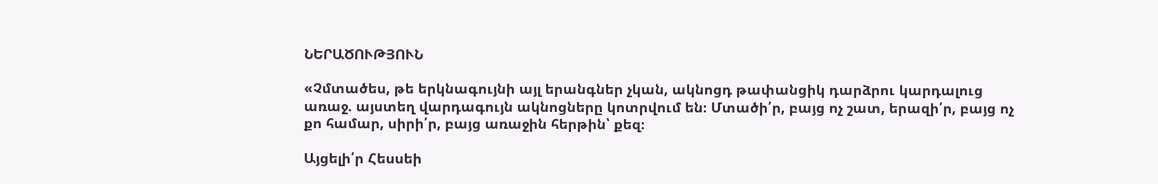ՆԵՐԱԾՈՒԹՅՈՒՆ

«Չմտածես, թե երկնագույնի այլ երանգներ չկան, ակնոցդ թափանցիկ դարձրու կարդալուց առաջ. այստեղ վարդագույն ակնոցները կոտրվում են։ Մտածի՛ր, բայց ոչ շատ, երազի՛ր, բայց ոչ քո համար, սիրի՛ր, բայց առաջին հերթին՝ քեզ։

Այցելի՛ր Հեսսեի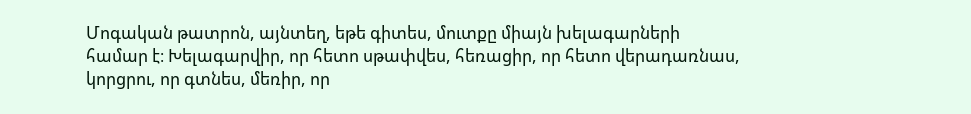Մոգական թատրոն, այնտեղ, եթե գիտես, մուտքը միայն խելագարների համար է։ Խելագարվիր, որ հետո սթափվես, հեռացիր, որ հետո վերադառնաս, կորցրու, որ գտնես, մեռիր, որ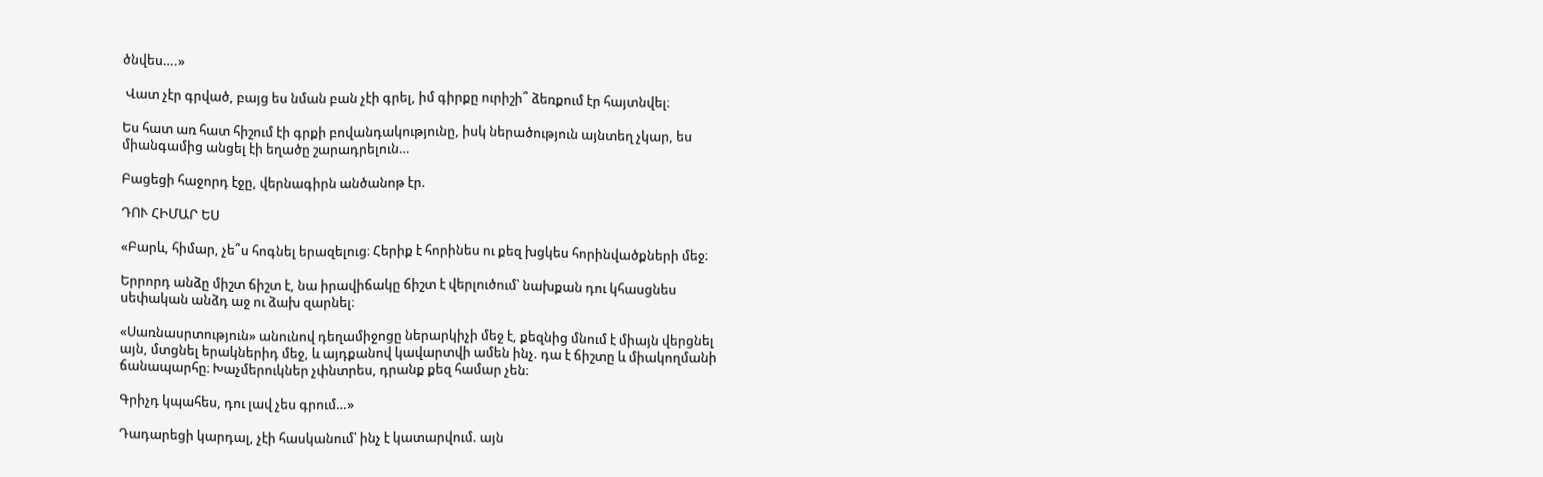ծնվես….»

 Վատ չէր գրված, բայց ես նման բան չէի գրել, իմ գիրքը ուրիշի՞ ձեռքում էր հայտնվել։

Ես հատ առ հատ հիշում էի գրքի բովանդակությունը, իսկ ներածություն այնտեղ չկար, ես միանգամից անցել էի եղածը շարադրելուն…

Բացեցի հաջորդ էջը, վերնագիրն անծանոթ էր.

ԴՈՒ ՀԻՄԱՐ ԵՍ

«Բարև, հիմար, չե՞ս հոգնել երազելուց։ Հերիք է հորինես ու քեզ խցկես հորինվածքների մեջ։

Երրորդ անձը միշտ ճիշտ է, նա իրավիճակը ճիշտ է վերլուծում՝ նախքան դու կհասցնես սեփական անձդ աջ ու ձախ զարնել։

«Սառնասրտություն» անունով դեղամիջոցը ներարկիչի մեջ է, քեզնից մնում է միայն վերցնել այն, մտցնել երակներիդ մեջ, և այդքանով կավարտվի ամեն ինչ. դա է ճիշտը և միակողմանի ճանապարհը։ Խաչմերուկներ չփնտրես, դրանք քեզ համար չեն։

Գրիչդ կպահես, դու լավ չես գրում…»

Դադարեցի կարդալ, չէի հասկանում՝ ինչ է կատարվում. այն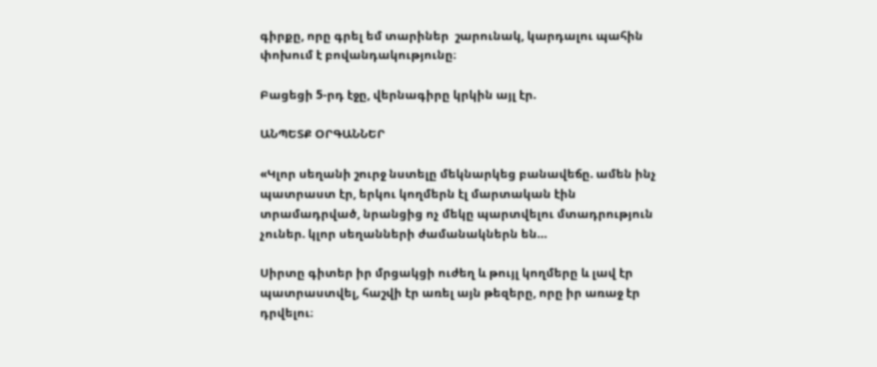գիրքը, որը գրել եմ տարիներ  շարունակ, կարդալու պահին փոխում է բովանդակությունը։

Բացեցի 5-րդ էջը, վերնագիրը կրկին այլ էր.

ԱՆՊԵՏՔ ՕՐԳԱՆՆԵՐ

«Կլոր սեղանի շուրջ նստելը մեկնարկեց բանավեճը. ամեն ինչ պատրաստ էր, երկու կողմերն էլ մարտական էին տրամադրված, նրանցից ոչ մեկը պարտվելու մտադրություն չուներ. կլոր սեղանների ժամանակներն են…

Սիրտը գիտեր իր մրցակցի ուժեղ և թույլ կողմերը և լավ էր պատրաստվել, հաշվի էր առել այն թեզերը, որը իր առաջ էր դրվելու։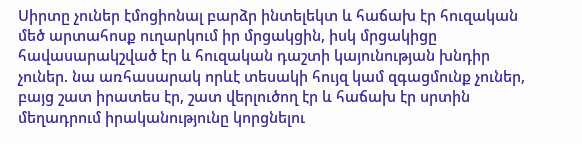Սիրտը չուներ էմոցիոնալ բարձր ինտելեկտ և հաճախ էր հուզական մեծ արտահոսք ուղարկում իր մրցակցին, իսկ մրցակիցը հավասարակշված էր և հուզական դաշտի կայունության խնդիր չուներ. նա առհասարակ որևէ տեսակի հույզ կամ զգացմունք չուներ, բայց շատ իրատես էր, շատ վերլուծող էր և հաճախ էր սրտին մեղադրում իրականությունը կորցնելու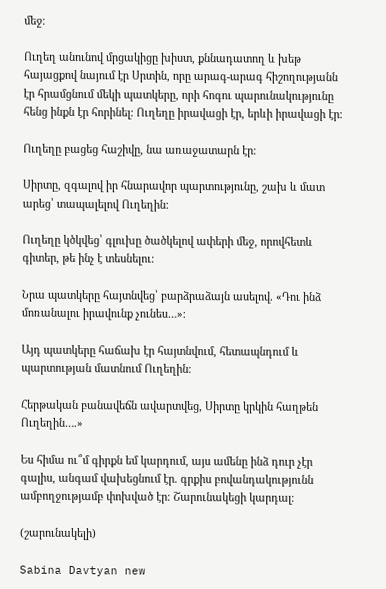մեջ։

Ուղեղ անունով մրցակիցը խիստ, քննադատող և խեթ հայացքով նայում էր Սրտին, որը արագ-արագ հիշողությանն էր հրամցնում մեկի պատկերը, որի հոգու պարունակությունը հենց ինքն էր հորինել։ Ուղեղը իրավացի էր, երևի իրավացի էր։

Ուղեղը բացեց հաշիվը, նա առաջատարն էր։

Սիրտը, զգալով իր հնարավոր պարտությունը, շախ և մատ արեց՝ տապալելով Ուղեղին։

Ուղեղը կծկվեց՝ գլուխը ծածկելով ափերի մեջ, որովհետև գիտեր, թե ինչ է տեսնելու։

Նրա պատկերը հայտնվեց՝ բարձրաձայն ասելով. «Դու ինձ մոռանալու իրավունք չունես…»։

Այդ պատկերը հաճախ էր հայտնվում, հետապնդում և պարտության մատնում Ուղեղին։

Հերթական բանավեճն ավարտվեց, Սիրտը կրկին հաղթեն Ուղեղին….»

Ես հիմա ու՞մ գիրքն եմ կարդում, այս ամենը ինձ դուր չէր գալիս, անգամ վախեցնում էր. գրքիս բովանդակությունն ամբողջությամբ փոխված էր։ Շարունակեցի կարդալ։

(շարունակելի)

Sabina Davtyan new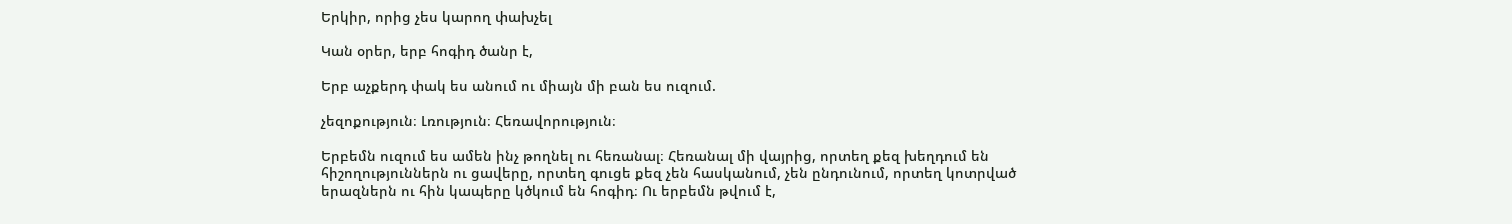Երկիր, որից չես կարող փախչել

Կան օրեր, երբ հոգիդ ծանր է,

Երբ աչքերդ փակ ես անում ու միայն մի բան ես ուզում.

չեզոքություն։ Լռություն։ Հեռավորություն։

Երբեմն ուզում ես ամեն ինչ թողնել ու հեռանալ։ Հեռանալ մի վայրից, որտեղ քեզ խեղդում են հիշողություններն ու ցավերը, որտեղ գուցե քեզ չեն հասկանում, չեն ընդունում, որտեղ կոտրված երազներն ու հին կապերը կծկում են հոգիդ։ Ու երբեմն թվում է,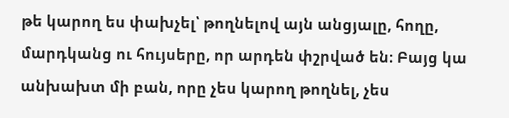թե կարող ես փախչել՝ թողնելով այն անցյալը, հողը, մարդկանց ու հույսերը, որ արդեն փշրված են։ Բայց կա անխախտ մի բան, որը չես կարող թողնել, չես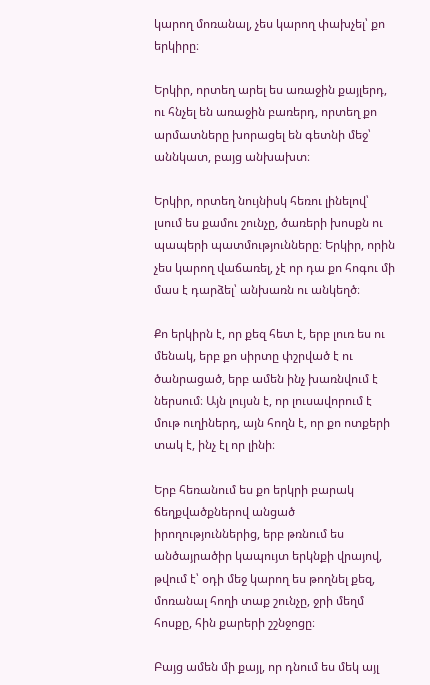կարող մոռանալ, չես կարող փախչել՝ քո երկիրը։

Երկիր, որտեղ արել ես առաջին քայլերդ, ու հնչել են առաջին բառերդ, որտեղ քո արմատները խորացել են գետնի մեջ՝ աննկատ, բայց անխախտ։

Երկիր, որտեղ նույնիսկ հեռու լինելով՝ լսում ես քամու շունչը, ծառերի խոսքն ու պապերի պատմությունները։ Երկիր, որին չես կարող վաճառել, չէ որ դա քո հոգու մի մաս է դարձել՝ անխառն ու անկեղծ։

Քո երկիրն է, որ քեզ հետ է, երբ լուռ ես ու մենակ, երբ քո սիրտը փշրված է ու ծանրացած, երբ ամեն ինչ խառնվում է ներսում։ Այն լույսն է, որ լուսավորում է մութ ուղիներդ, այն հողն է, որ քո ոտքերի տակ է, ինչ էլ որ լինի։

Երբ հեռանում ես քո երկրի բարակ ճեղքվածքներով անցած իրողություններից, երբ թռնում ես անծայրածիր կապույտ երկնքի վրայով, թվում է՝ օդի մեջ կարող ես թողնել քեզ, մոռանալ հողի տաք շունչը, ջրի մեղմ հոսքը, հին քարերի շշնջոցը։

Բայց ամեն մի քայլ, որ դնում ես մեկ այլ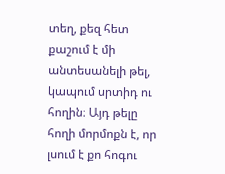տեղ, քեզ հետ քաշում է մի անտեսանելի թել, կապում սրտիդ ու հողին։ Այդ թելը հողի մորմոքն է, որ լսում է քո հոգու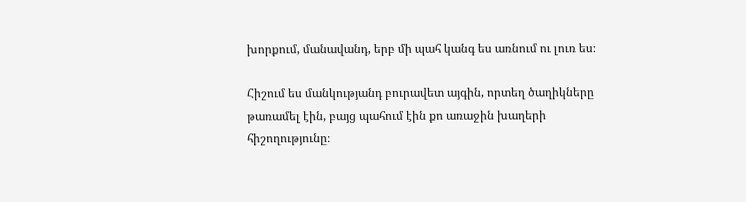խորքում, մանավանդ, երբ մի պահ կանգ ես առնում ու լուռ ես։

Հիշում ես մանկությանդ բուրավետ այգին, որտեղ ծաղիկները թառամել էին, բայց պահում էին քո առաջին խաղերի հիշողությունը։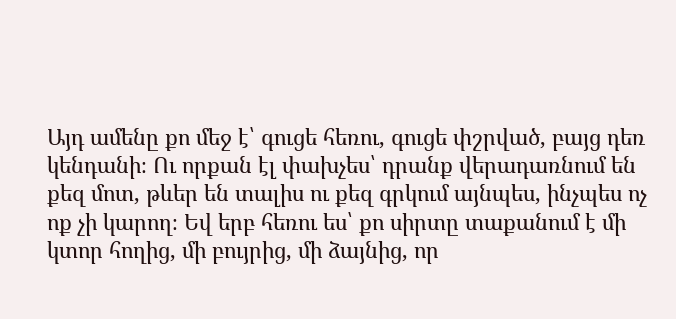Այդ ամենը քո մեջ է՝ գուցե հեռու, գուցե փշրված, բայց դեռ կենդանի։ Ու որքան էլ փախչես՝ դրանք վերադառնում են քեզ մոտ, թևեր են տալիս ու քեզ գրկում այնպես, ինչպես ոչ ոք չի կարող։ Եվ երբ հեռու ես՝ քո սիրտը տաքանում է մի կտոր հողից, մի բույրից, մի ձայնից, որ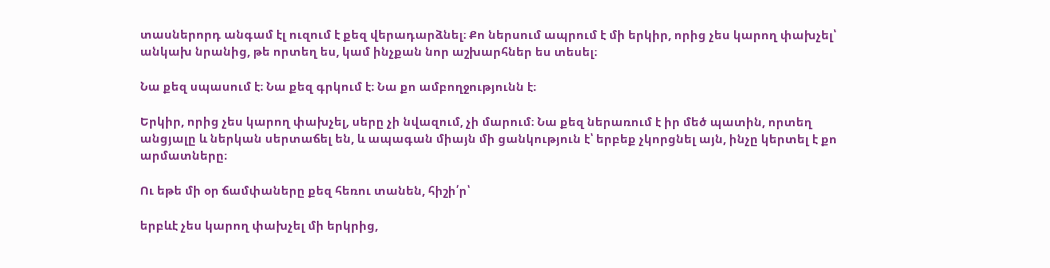տասներորդ անգամ էլ ուզում է քեզ վերադարձնել։ Քո ներսում ապրում է մի երկիր, որից չես կարող փախչել՝ անկախ նրանից, թե որտեղ ես, կամ ինչքան նոր աշխարհներ ես տեսել։

Նա քեզ սպասում է։ Նա քեզ գրկում է։ Նա քո ամբողջությունն է։

Երկիր, որից չես կարող փախչել, սերը չի նվազում, չի մարում։ Նա քեզ ներառում է իր մեծ պատին, որտեղ անցյալը և ներկան սերտաճել են, և ապագան միայն մի ցանկություն է՝ երբեք չկորցնել այն, ինչը կերտել է քո արմատները։

Ու եթե մի օր ճամփաները քեզ հեռու տանեն, հիշի՛ր՝

երբևէ չես կարող փախչել մի երկրից,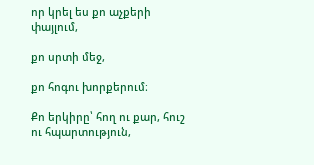որ կրել ես քո աչքերի փայլում,

քո սրտի մեջ,

քո հոգու խորքերում։

Քո երկիրը՝ հող ու քար, հուշ ու հպարտություն,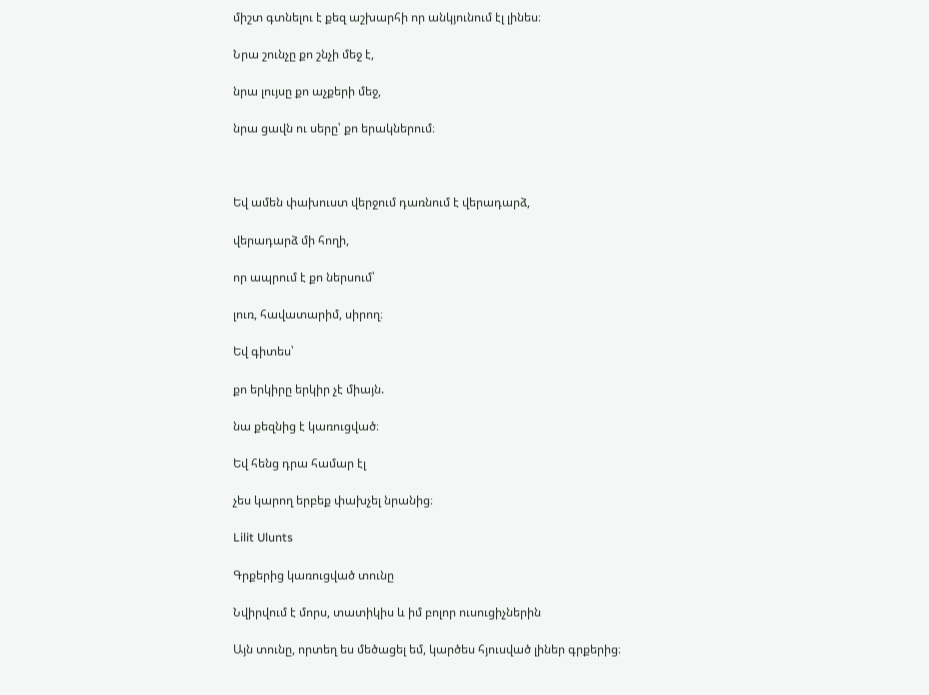միշտ գտնելու է քեզ աշխարհի որ անկյունում էլ լինես։

Նրա շունչը քո շնչի մեջ է,

նրա լույսը քո աչքերի մեջ,

նրա ցավն ու սերը՝ քո երակներում։



Եվ ամեն փախուստ վերջում դառնում է վերադարձ,

վերադարձ մի հողի,

որ ապրում է քո ներսում՝

լուռ, հավատարիմ, սիրող։

Եվ գիտես՝

քո երկիրը երկիր չէ միայն.

նա քեզնից է կառուցված։

Եվ հենց դրա համար էլ

չես կարող երբեք փախչել նրանից։

Lilit Ulunts

Գրքերից կառուցված տունը

Նվիրվում է մորս, տատիկիս և իմ բոլոր ուսուցիչներին

Այն տունը, որտեղ ես մեծացել եմ, կարծես հյուսված լիներ գրքերից։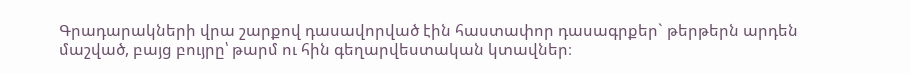Գրադարակների վրա շարքով դասավորված էին հաստափոր դասագրքեր` թերթերն արդեն մաշված, բայց բույրը՝ թարմ ու հին գեղարվեստական կտավներ։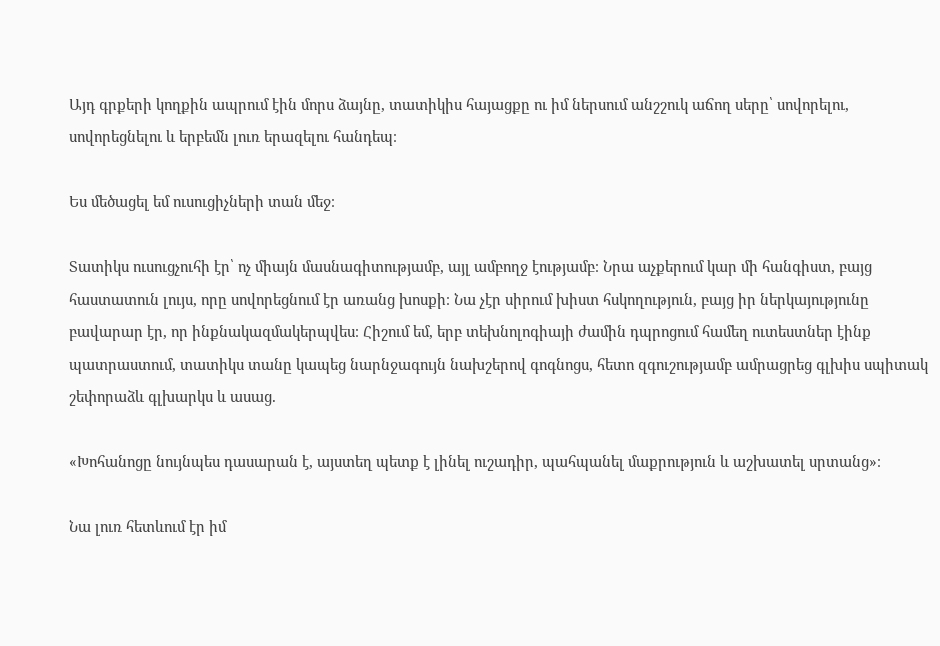Այդ գրքերի կողքին ապրում էին մորս ձայնը, տատիկիս հայացքը ու իմ ներսում անշշուկ աճող սերը՝ սովորելու, սովորեցնելու և երբեմն լուռ երազելու հանդեպ։

Ես մեծացել եմ ուսուցիչների տան մեջ։

Տատիկս ուսուցչուհի էր՝ ոչ միայն մասնագիտությամբ, այլ ամբողջ էությամբ։ Նրա աչքերում կար մի հանգիստ, բայց հաստատուն լույս, որը սովորեցնում էր առանց խոսքի։ Նա չէր սիրում խիստ հսկողություն, բայց իր ներկայությունը բավարար էր, որ ինքնակազմակերպվես։ Հիշում եմ, երբ տեխնոլոգիայի ժամին դպրոցում համեղ ուտեստներ էինք պատրաստում, տատիկս տանը կապեց նարնջագույն նախշերով գոգնոցս, հետո զգուշությամբ ամրացրեց գլխիս սպիտակ շեփորաձև գլխարկս և ասաց.

«Խոհանոցը նույնպես դասարան է, այստեղ պետք է լինել ուշադիր, պահպանել մաքրություն և աշխատել սրտանց»։

Նա լուռ հետևում էր իմ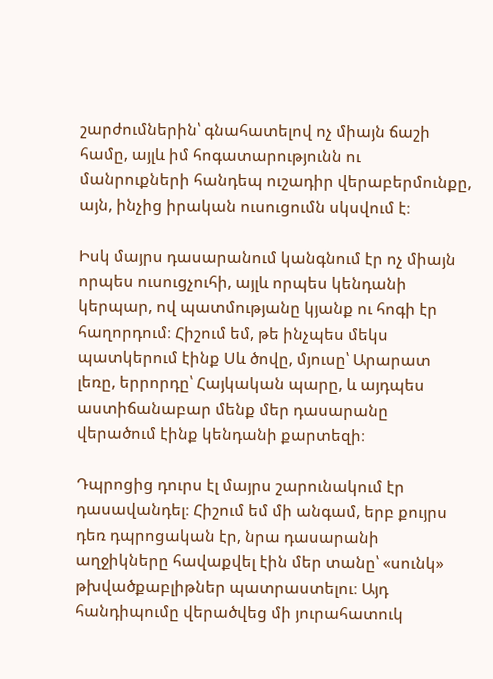շարժումներին՝ գնահատելով ոչ միայն ճաշի համը, այլև իմ հոգատարությունն ու մանրուքների հանդեպ ուշադիր վերաբերմունքը, այն, ինչից իրական ուսուցումն սկսվում է։

Իսկ մայրս դասարանում կանգնում էր ոչ միայն որպես ուսուցչուհի, այլև որպես կենդանի կերպար, ով պատմությանը կյանք ու հոգի էր հաղորդում։ Հիշում եմ, թե ինչպես մեկս պատկերում էինք Սև ծովը, մյուսը՝ Արարատ լեռը, երրորդը՝ Հայկական պարը, և այդպես աստիճանաբար մենք մեր դասարանը վերածում էինք կենդանի քարտեզի։

Դպրոցից դուրս էլ մայրս շարունակում էր դասավանդել։ Հիշում եմ մի անգամ, երբ քույրս դեռ դպրոցական էր, նրա դասարանի աղջիկները հավաքվել էին մեր տանը՝ «սունկ» թխվածքաբլիթներ պատրաստելու։ Այդ հանդիպումը վերածվեց մի յուրահատուկ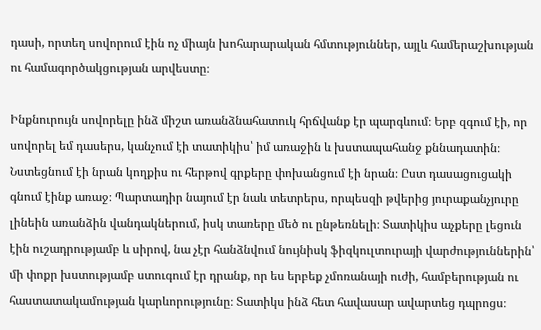դասի, որտեղ սովորում էին ոչ միայն խոհարարական հմտություններ, այլև համերաշխության ու համագործակցության արվեստը։

Ինքնուրույն սովորելը ինձ միշտ առանձնահատուկ հրճվանք էր պարգևում։ Երբ զգում էի, որ սովորել եմ դասերս, կանչում էի տատիկիս՝ իմ առաջին և խստապահանջ քննադատին։ Նստեցնում էի նրան կողքիս ու հերթով գրքերը փոխանցում էի նրան։ Ըստ դասացուցակի գնում էինք առաջ։ Պարտադիր նայում էր նաև տետրերս, որպեսզի թվերից յուրաքանչյուրը լինեին առանձին վանդակներում, իսկ տառերը մեծ ու ընթեռնելի։ Տատիկիս աչքերը լեցուն էին ուշադրությամբ և սիրով, նա չէր հանձնվում նույնիսկ ֆիզկուլտուրայի վարժություններին՝ մի փոքր խստությամբ ստուգում էր դրանք, որ ես երբեք չմոռանայի ուժի, համբերության ու հաստատակամության կարևորությունը։ Տատիկս ինձ հետ հավասար ավարտեց դպրոցս։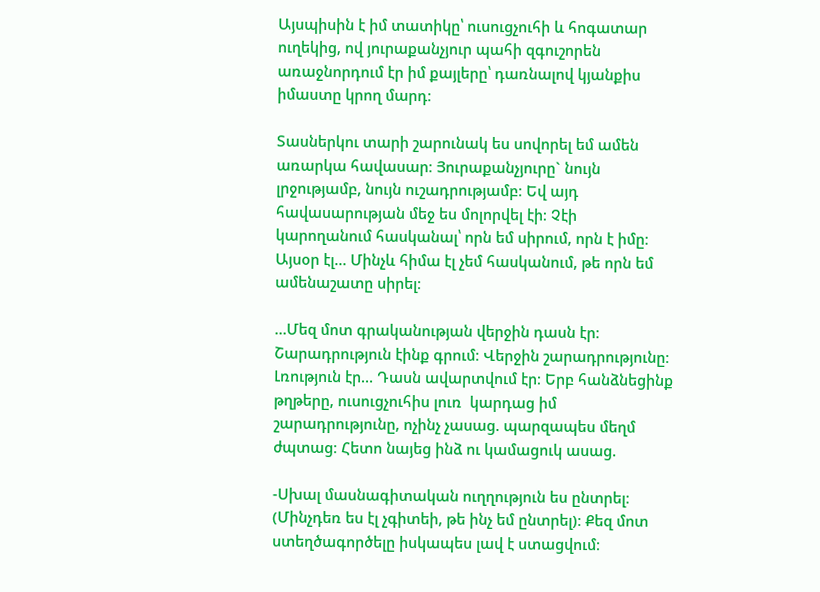Այսպիսին է իմ տատիկը՝ ուսուցչուհի և հոգատար ուղեկից, ով յուրաքանչյուր պահի զգուշորեն առաջնորդում էր իմ քայլերը՝ դառնալով կյանքիս իմաստը կրող մարդ։

Տասներկու տարի շարունակ ես սովորել եմ ամեն առարկա հավասար։ Յուրաքանչյուրը` նույն լրջությամբ, նույն ուշադրությամբ։ Եվ այդ հավասարության մեջ ես մոլորվել էի։ Չէի կարողանում հասկանալ՝ որն եմ սիրում, որն է իմը։ Այսօր էլ… Մինչև հիմա էլ չեմ հասկանում, թե որն եմ ամենաշատը սիրել։

…Մեզ մոտ գրականության վերջին դասն էր։ Շարադրություն էինք գրում։ Վերջին շարադրությունը։ Լռություն էր… Դասն ավարտվում էր։ Երբ հանձնեցինք թղթերը, ուսուցչուհիս լուռ  կարդաց իմ շարադրությունը, ոչինչ չասաց. պարզապես մեղմ ժպտաց։ Հետո նայեց ինձ ու կամացուկ ասաց.

-Սխալ մասնագիտական ուղղություն ես ընտրել։ (Մինչդեռ ես էլ չգիտեի, թե ինչ եմ ընտրել)։ Քեզ մոտ ստեղծագործելը իսկապես լավ է ստացվում։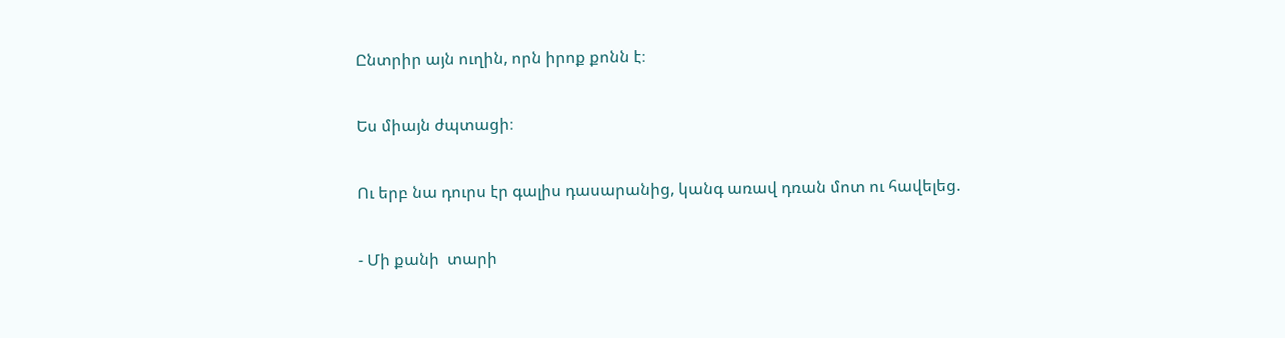Ընտրիր այն ուղին, որն իրոք քոնն է։

Ես միայն ժպտացի։

Ու երբ նա դուրս էր գալիս դասարանից, կանգ առավ դռան մոտ ու հավելեց.

- Մի քանի  տարի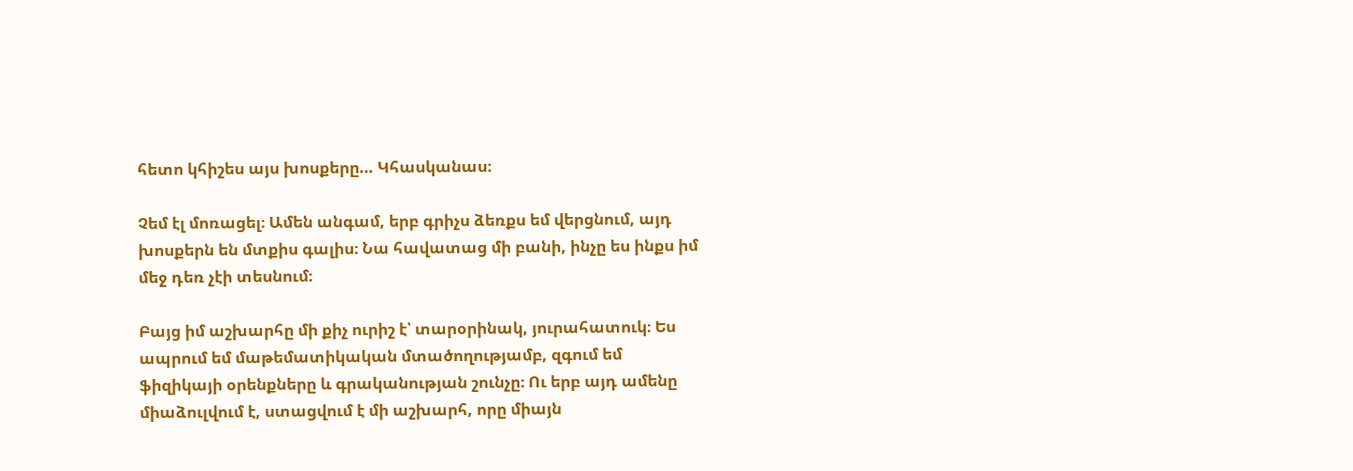հետո կհիշես այս խոսքերը… Կհասկանաս։

Չեմ էլ մոռացել։ Ամեն անգամ, երբ գրիչս ձեռքս եմ վերցնում, այդ խոսքերն են մտքիս գալիս։ Նա հավատաց մի բանի, ինչը ես ինքս իմ մեջ դեռ չէի տեսնում։

Բայց իմ աշխարհը մի քիչ ուրիշ է՝ տարօրինակ, յուրահատուկ։ Ես ապրում եմ մաթեմատիկական մտածողությամբ, զգում եմ ֆիզիկայի օրենքները և գրականության շունչը։ Ու երբ այդ ամենը միաձուլվում է, ստացվում է մի աշխարհ, որը միայն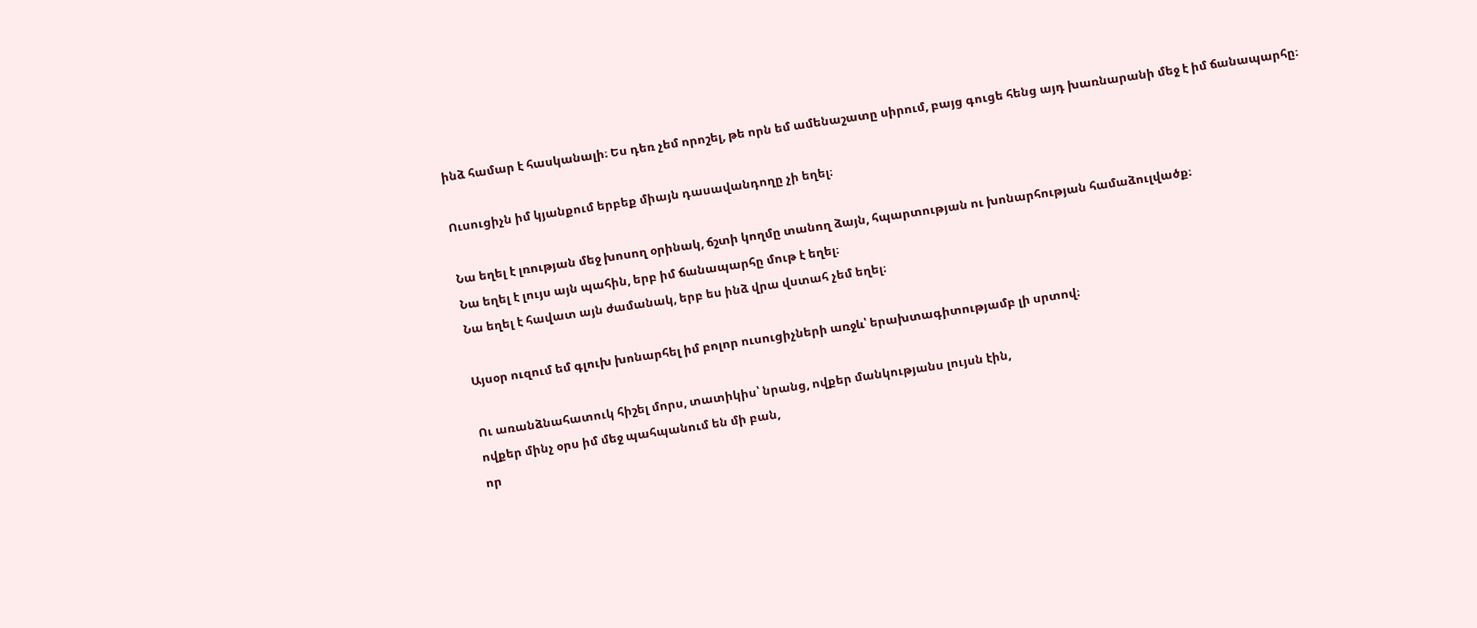ինձ համար է հասկանալի։ Ես դեռ չեմ որոշել, թե որն եմ ամենաշատը սիրում, բայց գուցե հենց այդ խառնարանի մեջ է իմ ճանապարհը։

Ուսուցիչն իմ կյանքում երբեք միայն դասավանդողը չի եղել։

Նա եղել է լռության մեջ խոսող օրինակ, ճշտի կողմը տանող ձայն, հպարտության ու խոնարհության համաձուլվածք։
Նա եղել է լույս այն պահին, երբ իմ ճանապարհը մութ է եղել։
Նա եղել է հավատ այն ժամանակ, երբ ես ինձ վրա վստահ չեմ եղել։

Այսօր ուզում եմ գլուխ խոնարհել իմ բոլոր ուսուցիչների առջև՝ երախտագիտությամբ լի սրտով։

Ու առանձնահատուկ հիշել մորս, տատիկիս՝ նրանց, ովքեր մանկությանս լույսն էին,
ովքեր մինչ օրս իմ մեջ պահպանում են մի բան,
որ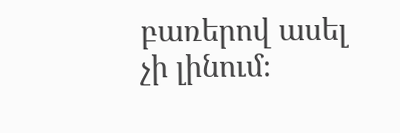բառերով ասել չի լինում։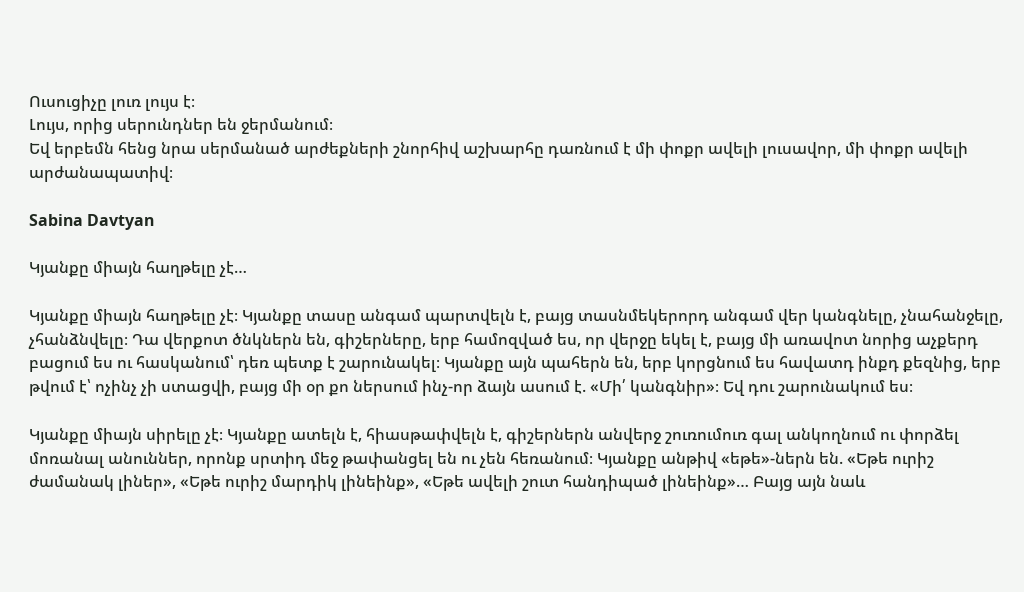Ուսուցիչը լուռ լույս է։
Լույս, որից սերունդներ են ջերմանում։
Եվ երբեմն հենց նրա սերմանած արժեքների շնորհիվ աշխարհը դառնում է մի փոքր ավելի լուսավոր, մի փոքր ավելի արժանապատիվ։

Sabina Davtyan

Կյանքը միայն հաղթելը չէ…

Կյանքը միայն հաղթելը չէ։ Կյանքը տասը անգամ պարտվելն է, բայց տասնմեկերորդ անգամ վեր կանգնելը, չնահանջելը, չհանձնվելը։ Դա վերքոտ ծնկներն են, գիշերները, երբ համոզված ես, որ վերջը եկել է, բայց մի առավոտ նորից աչքերդ բացում ես ու հասկանում՝ դեռ պետք է շարունակել։ Կյանքը այն պահերն են, երբ կորցնում ես հավատդ ինքդ քեզնից, երբ թվում է՝ ոչինչ չի ստացվի, բայց մի օր քո ներսում ինչ-որ ձայն ասում է. «Մի՛ կանգնիր»։ Եվ դու շարունակում ես։

Կյանքը միայն սիրելը չէ։ Կյանքը ատելն է, հիասթափվելն է, գիշերներն անվերջ շուռումուռ գալ անկողնում ու փորձել մոռանալ անուններ, որոնք սրտիդ մեջ թափանցել են ու չեն հեռանում։ Կյանքը անթիվ «եթե»-ներն են. «Եթե ուրիշ ժամանակ լիներ», «Եթե ուրիշ մարդիկ լինեինք», «Եթե ավելի շուտ հանդիպած լինեինք»… Բայց այն նաև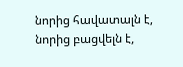նորից հավատալն է, նորից բացվելն է,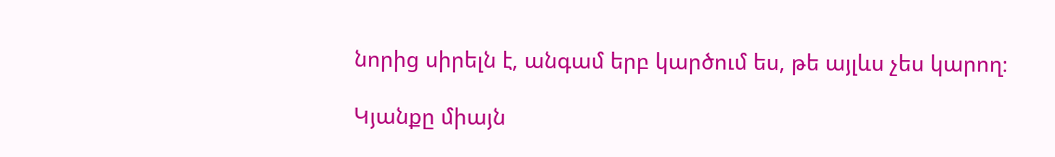նորից սիրելն է, անգամ երբ կարծում ես, թե այլևս չես կարող։

Կյանքը միայն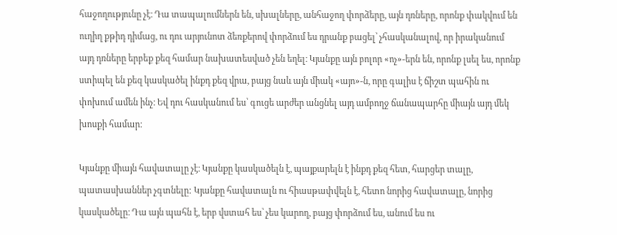հաջողությունը չէ։ Դա տապալումներն են, սխալները, անհաջող փորձերը, այն դռները, որոնք փակվում են ուղիղ քթիդ դիմաց, ու դու արյունոտ ձեռքերով փորձում ես դրանք բացել՝ չհասկանալով, որ իրականում այդ դռները երբեք քեզ համար նախատեսված չեն եղել։ Կյանքը այն բոլոր «ոչ»-երն են, որոնք լսել ես, որոնք ստիպել են քեզ կասկածել ինքդ քեզ վրա, բայց նաև այն միակ «այո»-ն, որը գալիս է ճիշտ պահին ու փոխում ամեն ինչ։ Եվ դու հասկանում ես՝ գուցե արժեր անցնել այդ ամբողջ ճանապարհը միայն այդ մեկ խոսքի համար։

Կյանքը միայն հավատալը չէ։ Կյանքը կասկածելն է, պայքարելն է ինքդ քեզ հետ, հարցեր տալը, պատասխաններ չգտնելը: Կյանքը հավատալն ու հիասթափվելն է, հետո նորից հավատալը, նորից կասկածելը։ Դա այն պահն է, երբ վստահ ես՝ չես կարող, բայց փորձում ես, անում ես ու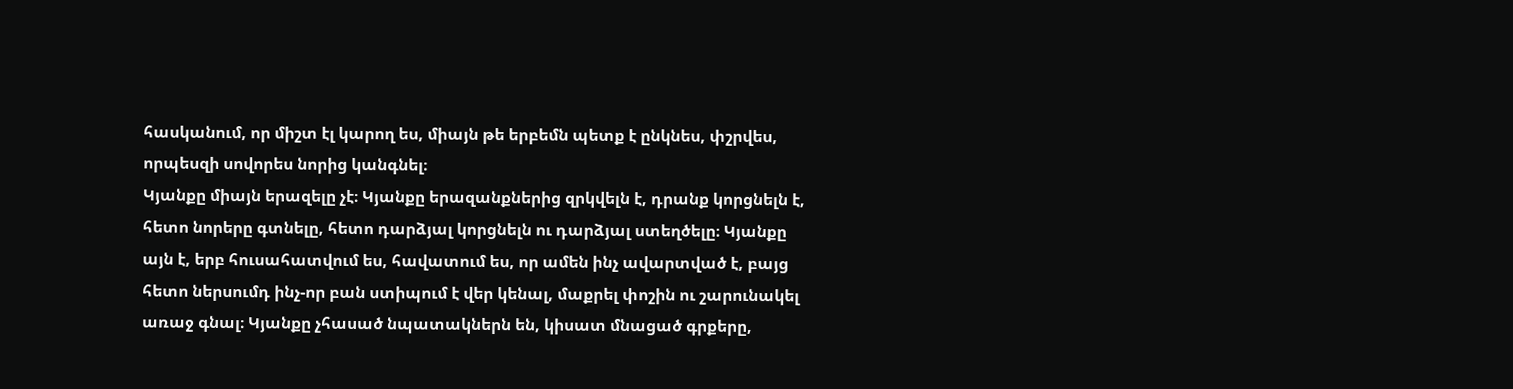հասկանում, որ միշտ էլ կարող ես, միայն թե երբեմն պետք է ընկնես, փշրվես, որպեսզի սովորես նորից կանգնել։
Կյանքը միայն երազելը չէ։ Կյանքը երազանքներից զրկվելն է, դրանք կորցնելն է, հետո նորերը գտնելը, հետո դարձյալ կորցնելն ու դարձյալ ստեղծելը։ Կյանքը այն է, երբ հուսահատվում ես, հավատում ես, որ ամեն ինչ ավարտված է, բայց հետո ներսումդ ինչ-որ բան ստիպում է վեր կենալ, մաքրել փոշին ու շարունակել առաջ գնալ։ Կյանքը չհասած նպատակներն են, կիսատ մնացած գրքերը,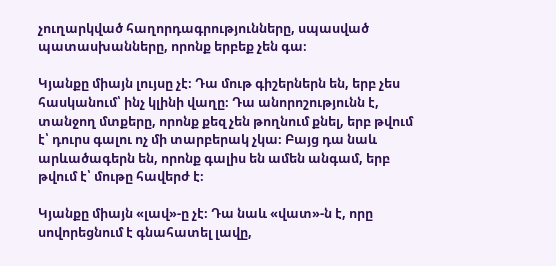չուղարկված հաղորդագրությունները, սպասված պատասխանները, որոնք երբեք չեն գա։

Կյանքը միայն լույսը չէ։ Դա մութ գիշերներն են, երբ չես հասկանում՝ ինչ կլինի վաղը։ Դա անորոշությունն է, տանջող մտքերը, որոնք քեզ չեն թողնում քնել, երբ թվում է՝ դուրս գալու ոչ մի տարբերակ չկա։ Բայց դա նաև արևածագերն են, որոնք գալիս են ամեն անգամ, երբ թվում է՝ մութը հավերժ է։

Կյանքը միայն «լավ»-ը չէ։ Դա նաև «վատ»-ն է, որը սովորեցնում է գնահատել լավը,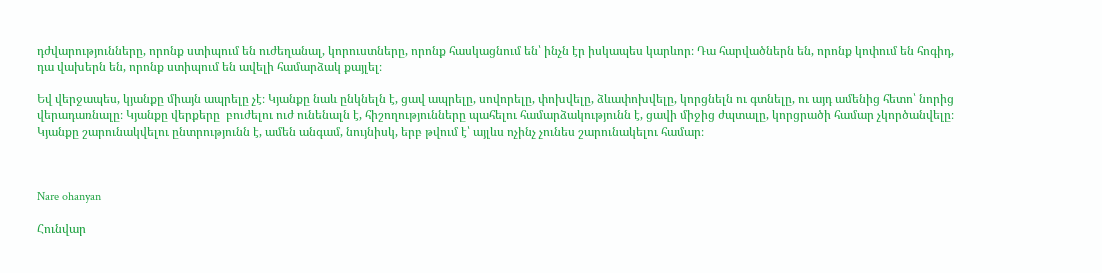դժվարությունները, որոնք ստիպում են ուժեղանալ, կորուստները, որոնք հասկացնում են՝ ինչն էր իսկապես կարևոր։ Դա հարվածներն են, որոնք կոփում են հոգիդ, դա վախերն են, որոնք ստիպում են ավելի համարձակ քայլել։

Եվ վերջապես, կյանքը միայն ապրելը չէ։ Կյանքը նաև ընկնելն է, ցավ ապրելը, սովորելը, փոխվելը, ձևափոխվելը, կորցնելն ու գտնելը, ու այդ ամենից հետո՝ նորից վերադառնալը։ Կյանքը վերքերը  բուժելու ուժ ունենալն է, հիշողությունները պահելու համարձակությունն է, ցավի միջից ժպտալը, կորցրածի համար չկործանվելը։ Կյանքը շարունակվելու ընտրությունն է, ամեն անգամ, նույնիսկ, երբ թվում է՝ այլևս ոչինչ չունես շարունակելու համար։



Nare ohanyan

Հունվար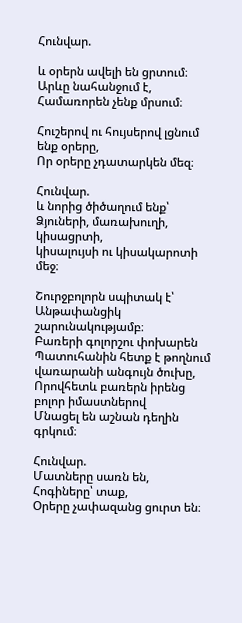Հունվար.

և օրերն ավելի են ցրտում։
Արևը նահանջում է,
Համառորեն չենք մրսում։

Հուշերով ու հույսերով լցնում ենք օրերը,
Որ օրերը չդատարկեն մեզ։

Հունվար.
և նորից ծիծաղում ենք՝
Ձյուների, մառախուղի, կիսացրտի,
կիսալույսի ու կիսակարոտի մեջ։

Շուրջբոլորն սպիտակ է՝
Անթափանցիկ շարունակությամբ։
Բառերի գոլորշու փոխարեն
Պատուհանին հետք է թողնում վառարանի անգույն ծուխը,
Որովհետև բառերն իրենց բոլոր իմաստներով
Մնացել են աշնան դեղին գրկում։

Հունվար.
Մատները սառն են,
Հոգիները՝ տաք,
Օրերը չափազանց ցուրտ են։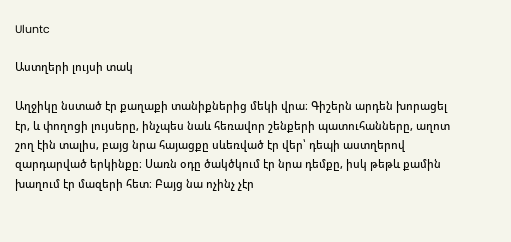Uluntc

Աստղերի լույսի տակ

Աղջիկը նստած էր քաղաքի տանիքներից մեկի վրա։ Գիշերն արդեն խորացել էր, և փողոցի լույսերը, ինչպես նաև հեռավոր շենքերի պատուհանները, աղոտ շող էին տալիս, բայց նրա հայացքը սևեռված էր վեր՝ դեպի աստղերով զարդարված երկինքը։ Սառն օդը ծակծկում էր նրա դեմքը, իսկ թեթև քամին խաղում էր մազերի հետ։ Բայց նա ոչինչ չէր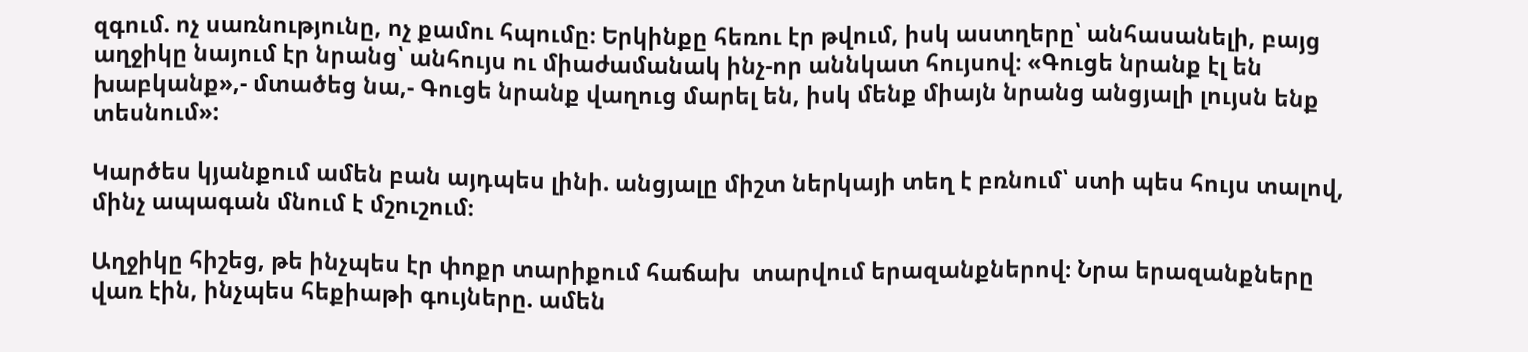զգում. ոչ սառնությունը, ոչ քամու հպումը։ Երկինքը հեռու էր թվում, իսկ աստղերը՝ անհասանելի, բայց աղջիկը նայում էր նրանց՝ անհույս ու միաժամանակ ինչ-որ աննկատ հույսով։ «Գուցե նրանք էլ են խաբկանք»,- մտածեց նա,- Գուցե նրանք վաղուց մարել են, իսկ մենք միայն նրանց անցյալի լույսն ենք տեսնում»:

Կարծես կյանքում ամեն բան այդպես լինի. անցյալը միշտ ներկայի տեղ է բռնում՝ ստի պես հույս տալով, մինչ ապագան մնում է մշուշում։

Աղջիկը հիշեց, թե ինչպես էր փոքր տարիքում հաճախ  տարվում երազանքներով։ Նրա երազանքները վառ էին, ինչպես հեքիաթի գույները. ամեն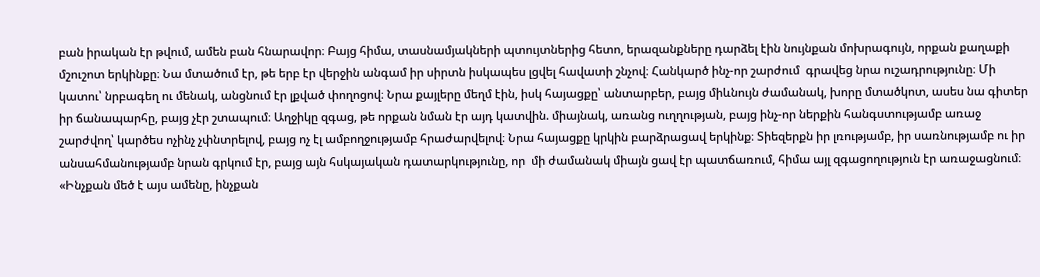բան իրական էր թվում, ամեն բան հնարավոր։ Բայց հիմա, տասնամյակների պտույտներից հետո, երազանքները դարձել էին նույնքան մոխրագույն, որքան քաղաքի մշուշոտ երկինքը։ Նա մտածում էր, թե երբ էր վերջին անգամ իր սիրտն իսկապես լցվել հավատի շնչով։ Հանկարծ ինչ-որ շարժում  գրավեց նրա ուշադրությունը։ Մի կատու՝ նրբագեղ ու մենակ, անցնում էր լքված փողոցով։ Նրա քայլերը մեղմ էին, իսկ հայացքը՝ անտարբեր, բայց միևնույն ժամանակ, խորը մտածկոտ, ասես նա գիտեր իր ճանապարհը, բայց չէր շտապում։ Աղջիկը զգաց, թե որքան նման էր այդ կատվին. միայնակ, առանց ուղղության, բայց ինչ-որ ներքին հանգստությամբ առաջ շարժվող՝ կարծես ոչինչ չփնտրելով, բայց ոչ էլ ամբողջությամբ հրաժարվելով։ Նրա հայացքը կրկին բարձրացավ երկինք։ Տիեզերքն իր լռությամբ, իր սառնությամբ ու իր անսահմանությամբ նրան գրկում էր, բայց այն հսկայական դատարկությունը, որ  մի ժամանակ միայն ցավ էր պատճառում, հիմա այլ զգացողություն էր առաջացնում։ «Ինչքան մեծ է այս ամենը, ինչքան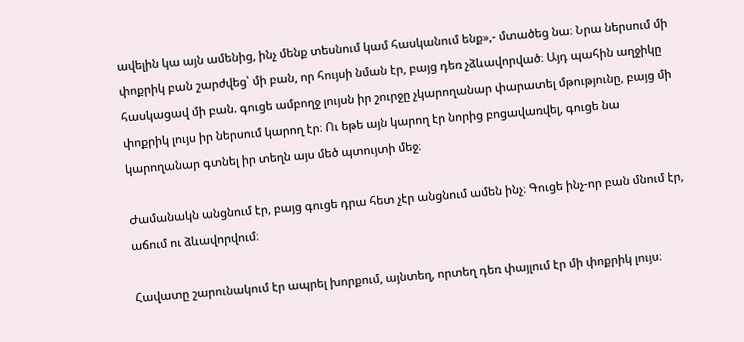ավելին կա այն ամենից, ինչ մենք տեսնում կամ հասկանում ենք»,- մտածեց նա։ Նրա ներսում մի փոքրիկ բան շարժվեց՝ մի բան, որ հույսի նման էր, բայց դեռ չձևավորված։ Այդ պահին աղջիկը հասկացավ մի բան. գուցե ամբողջ լույսն իր շուրջը չկարողանար փարատել մթությունը, բայց մի փոքրիկ լույս իր ներսում կարող էր։ Ու եթե այն կարող էր նորից բոցավառվել, գուցե նա կարողանար գտնել իր տեղն այս մեծ պտույտի մեջ։

Ժամանակն անցնում էր, բայց գուցե դրա հետ չէր անցնում ամեն ինչ։ Գուցե ինչ-որ բան մնում էր, աճում ու ձևավորվում։

Հավատը շարունակում էր ապրել խորքում, այնտեղ, որտեղ դեռ փայլում էր մի փոքրիկ լույս։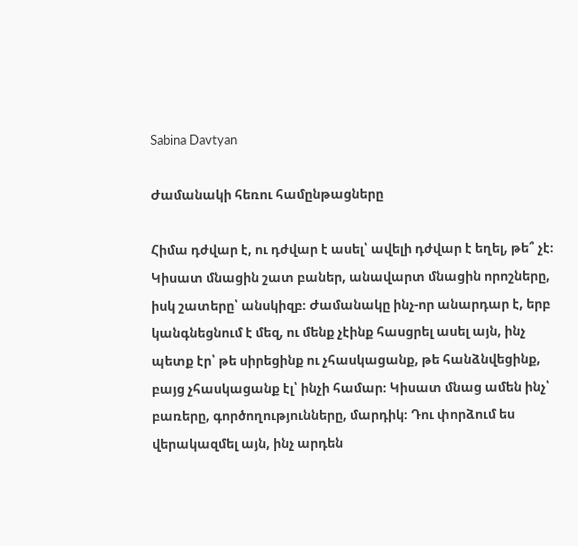Sabina Davtyan

Ժամանակի հեռու համընթացները

Հիմա դժվար է, ու դժվար է ասել՝ ավելի դժվար է եղել, թե՞ չէ։ Կիսատ մնացին շատ բաներ, անավարտ մնացին որոշները, իսկ շատերը՝ անսկիզբ։ Ժամանակը ինչ-որ անարդար է, երբ կանգնեցնում է մեզ, ու մենք չէինք հասցրել ասել այն, ինչ պետք էր՝ թե սիրեցինք ու չհասկացանք, թե հանձնվեցինք, բայց չհասկացանք էլ՝ ինչի համար։ Կիսատ մնաց ամեն ինչ՝ բառերը, գործողությունները, մարդիկ։ Դու փորձում ես վերակազմել այն, ինչ արդեն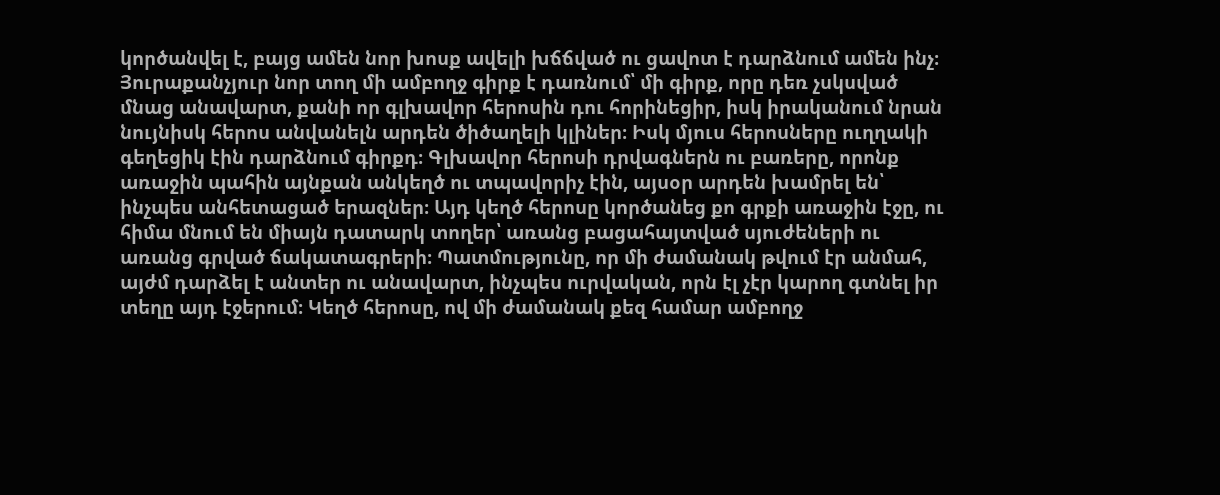կործանվել է, բայց ամեն նոր խոսք ավելի խճճված ու ցավոտ է դարձնում ամեն ինչ։ Յուրաքանչյուր նոր տող մի ամբողջ գիրք է դառնում՝ մի գիրք, որը դեռ չսկսված մնաց անավարտ, քանի որ գլխավոր հերոսին դու հորինեցիր, իսկ իրականում նրան նույնիսկ հերոս անվանելն արդեն ծիծաղելի կլիներ։ Իսկ մյուս հերոսները ուղղակի գեղեցիկ էին դարձնում գիրքդ։ Գլխավոր հերոսի դրվագներն ու բառերը, որոնք առաջին պահին այնքան անկեղծ ու տպավորիչ էին, այսօր արդեն խամրել են՝ ինչպես անհետացած երազներ։ Այդ կեղծ հերոսը կործանեց քո գրքի առաջին էջը, ու հիմա մնում են միայն դատարկ տողեր՝ առանց բացահայտված սյուժեների ու առանց գրված ճակատագրերի։ Պատմությունը, որ մի ժամանակ թվում էր անմահ, այժմ դարձել է անտեր ու անավարտ, ինչպես ուրվական, որն էլ չէր կարող գտնել իր տեղը այդ էջերում։ Կեղծ հերոսը, ով մի ժամանակ քեզ համար ամբողջ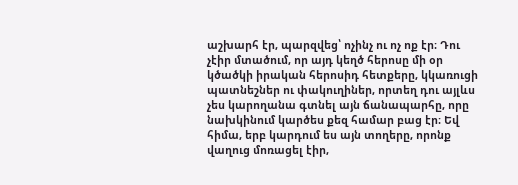աշխարհ էր, պարզվեց՝ ոչինչ ու ոչ ոք էր։ Դու չէիր մտածում, որ այդ կեղծ հերոսը մի օր կծածկի իրական հերոսիդ հետքերը, կկառուցի պատնեշներ ու փակուղիներ, որտեղ դու այլևս չես կարողանա գտնել այն ճանապարհը, որը նախկինում կարծես քեզ համար բաց էր։ Եվ հիմա, երբ կարդում ես այն տողերը, որոնք վաղուց մոռացել էիր,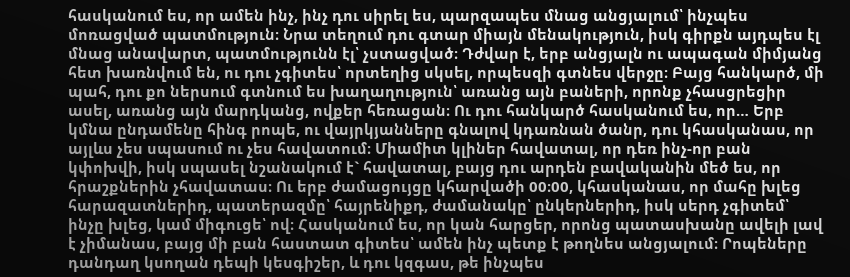հասկանում ես, որ ամեն ինչ, ինչ դու սիրել ես, պարզապես մնաց անցյալում՝ ինչպես մոռացված պատմություն։ Նրա տեղում դու գտար միայն մենակություն, իսկ գիրքն այդպես էլ մնաց անավարտ, պատմությունն էլ՝ չստացված։ Դժվար է, երբ անցյալն ու ապագան միմյանց հետ խառնվում են, ու դու չգիտես՝ որտեղից սկսել, որպեսզի գտնես վերջը։ Բայց հանկարծ, մի պահ, դու քո ներսում գտնում ես խաղաղություն՝ առանց այն բաների, որոնք չհասցրեցիր ասել, առանց այն մարդկանց, ովքեր հեռացան։ Ու դու հանկարծ հասկանում ես, որ… Երբ կմնա ընդամենը հինգ րոպե, ու վայրկյանները գնալով կդառնան ծանր, դու կհասկանաս, որ այլևս չես սպասում ու չես հավատում։ Միամիտ կլիներ հավատալ, որ դեռ ինչ-որ բան կփոխվի, իսկ սպասել նշանակում է` հավատալ, բայց դու արդեն բավականին մեծ ես, որ հրաշքներին չհավատաս։ Ու երբ ժամացույցը կհարվածի 00։00, կհասկանաս, որ մահը խլեց հարազատներիդ, պատերազմը՝ հայրենիքդ, ժամանակը՝ ընկերներիդ, իսկ սերդ չգիտեմ՝ ինչը խլեց, կամ միգուցե՝ ով։ Հասկանում ես, որ կան հարցեր, որոնց պատասխանը ավելի լավ է չիմանաս, բայց մի բան հաստատ գիտես՝ ամեն ինչ պետք է թողնես անցյալում։ Րոպեները դանդաղ կսողան դեպի կեսգիշեր, և դու կզգաս, թե ինչպես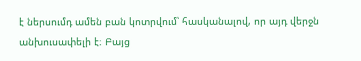է ներսումդ ամեն բան կոտրվում՝ հասկանալով, որ այդ վերջն անխուսափելի է։ Բայց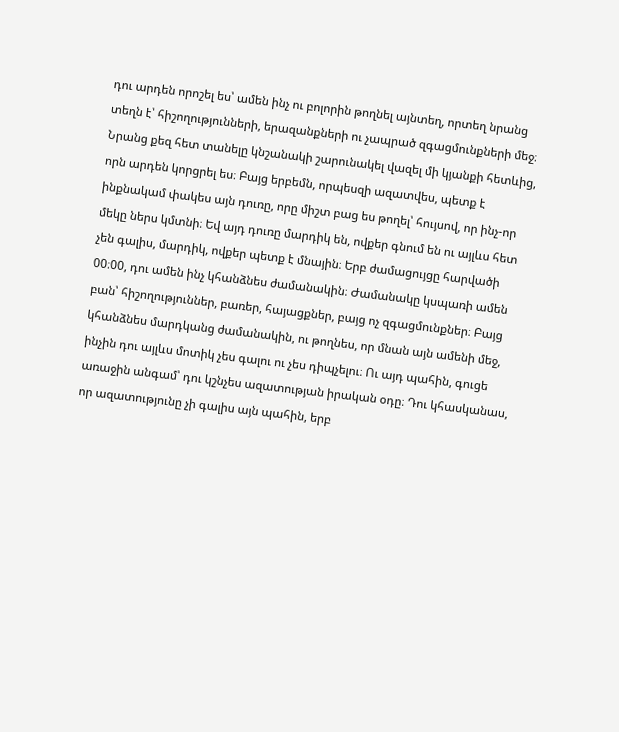դու արդեն որոշել ես՝ ամեն ինչ ու բոլորին թողնել այնտեղ, որտեղ նրանց տեղն է՝ հիշողությունների, երազանքների ու չապրած զգացմունքների մեջ։ Նրանց քեզ հետ տանելը կնշանակի շարունակել վազել մի կյանքի հետևից, որն արդեն կորցրել ես։ Բայց երբեմն, որպեսզի ազատվես, պետք է ինքնակամ փակես այն դուռը, որը միշտ բաց ես թողել՝ հույսով, որ ինչ-որ մեկը ներս կմտնի։ Եվ այդ դուռը մարդիկ են, ովքեր գնում են ու այլևս հետ չեն գալիս, մարդիկ, ովքեր պետք է մնային։ Երբ ժամացույցը հարվածի 00։00, դու ամեն ինչ կհանձնես ժամանակին։ Ժամանակը կսպառի ամեն բան՝ հիշողություններ, բառեր, հայացքներ, բայց ոչ զգացմունքներ։ Բայց կհանձնես մարդկանց ժամանակին, ու թողնես, որ մնան այն ամենի մեջ, ինչին դու այլևս մոտիկ չես գալու ու չես դիպչելու։ Ու այդ պահին, գուցե առաջին անգամ՝ դու կշնչես ազատության իրական օդը։ Դու կհասկանաս, որ ազատությունը չի գալիս այն պահին, երբ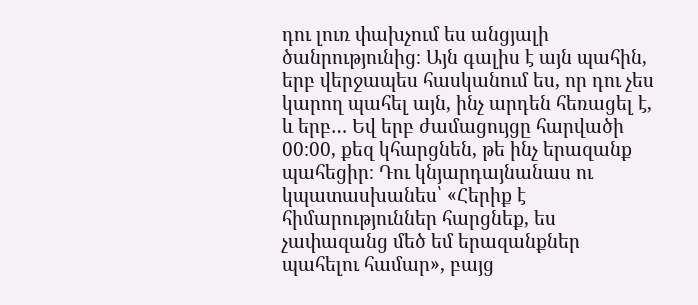դու լուռ փախչում ես անցյալի ծանրությունից։ Այն գալիս է այն պահին, երբ վերջապես հասկանում ես, որ դու չես կարող պահել այն, ինչ արդեն հեռացել է, և երբ… Եվ երբ ժամացույցը հարվածի 00։00, քեզ կհարցնեն, թե ինչ երազանք պահեցիր։ Դու կնյարդայնանաս ու կպատասխանես՝ «Հերիք է հիմարություններ հարցնեք, ես չափազանց մեծ եմ երազանքներ պահելու համար», բայց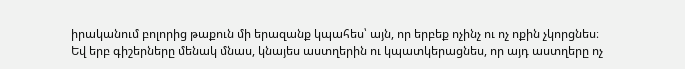իրականում բոլորից թաքուն մի երազանք կպահես՝ այն, որ երբեք ոչինչ ու ոչ ոքին չկորցնես։ Եվ երբ գիշերները մենակ մնաս, կնայես աստղերին ու կպատկերացնես, որ այդ աստղերը ոչ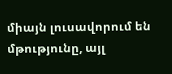միայն լուսավորում են մթությունը, այլ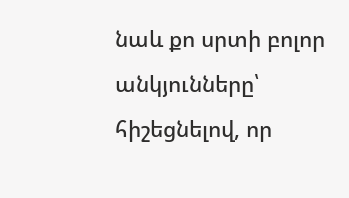նաև քո սրտի բոլոր անկյունները՝ հիշեցնելով, որ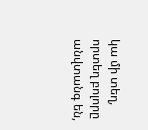կա մի տեղ, որտեղ բոլորը անվտանգ են,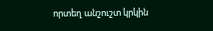որտեղ անշուշտ կրկին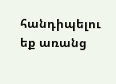հանդիպելու եք առանց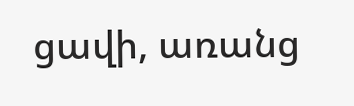ցավի, առանց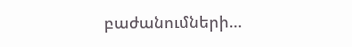բաժանումների…